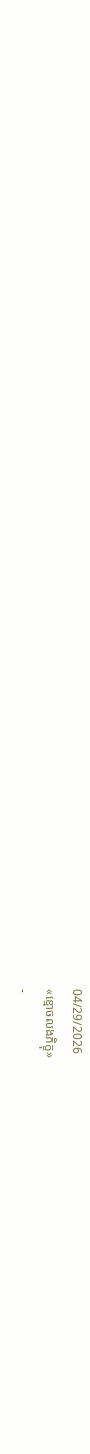04/29/2026
«ខ្មោចលងភិក្ខុ»
-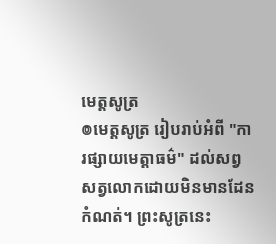មេត្តសូត្រ
៙មេត្តសូត្រ រៀបរាប់អំពី "ការផ្សាយមេត្តាធម៌" ដល់សព្វសត្វលោកដោយមិនមានដែនកំណត់។ ព្រះសូត្រនេះ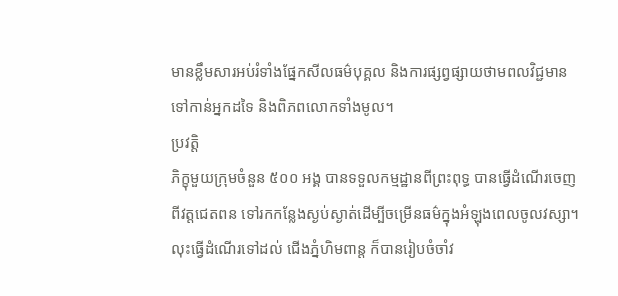មានខ្លឹមសារអប់រំទាំងផ្នែកសីលធម៌បុគ្គល និងការផ្សព្វផ្សាយថាមពលវិជ្ជមានទៅកាន់អ្នកដទៃ និងពិភពលោកទាំងមូល។
ប្រវត្តិ
ភិក្ខុមួយក្រុមចំនួន ៥០០ អង្គ បានទទួលកម្មដ្ឋានពីព្រះពុទ្ធ បានធ្វើដំណើរចេញពីវត្តជេតពន ទៅរកកន្លែងស្ងប់ស្ងាត់ដើម្បីចម្រើនធម៌ក្នុងអំឡុងពេលចូលវស្សា។ លុះធ្វើដំណើរទៅដល់ ជើងភ្នំហិមពាន្ត ក៏បានរៀបចំចាំវ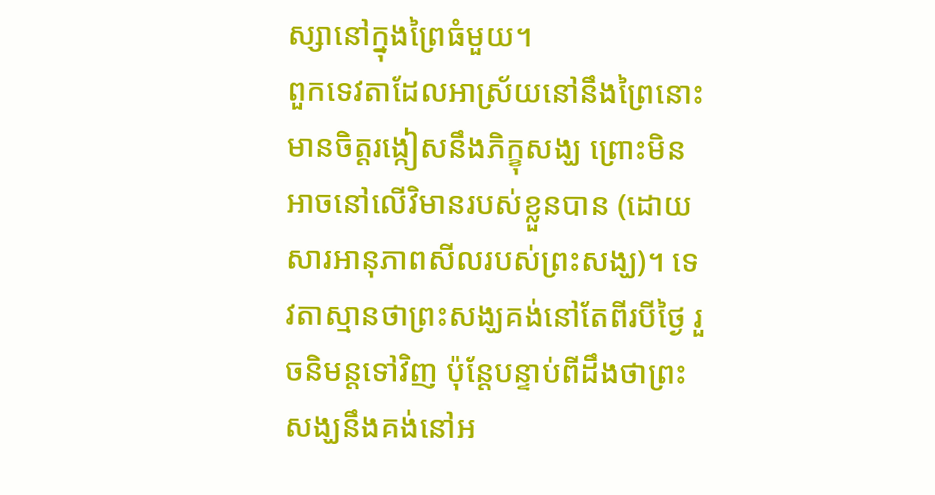ស្សានៅក្នុងព្រៃធំមួយ។
ពួកទេវតាដែលអាស្រ័យនៅនឹងព្រៃនោះមានចិត្តរង្កៀសនឹងភិក្ខុសង្ឃ ព្រោះមិនអាចនៅលើវិមានរបស់ខ្លួនបាន (ដោយសារអានុភាពសីលរបស់ព្រះសង្ឃ)។ ទេវតាស្មានថាព្រះសង្ឃគង់នៅតែពីរបីថ្ងៃ រួចនិមន្តទៅវិញ ប៉ុន្តែបន្ទាប់ពីដឹងថាព្រះសង្ឃនឹងគង់នៅអ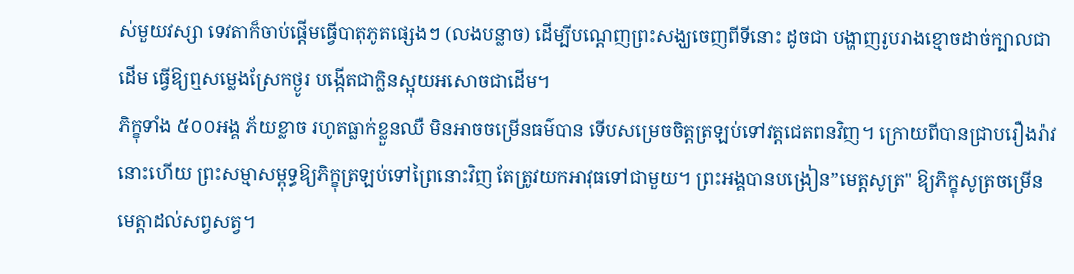ស់មួយវស្សា ទេវតាក៏ចាប់ផ្ដើមធ្វើបាតុភូតផ្សេងៗ (លងបន្លាច) ដើម្បីបណ្ដេញព្រះសង្ឃចេញពីទីនោះ ដូចជា បង្ហាញរូបរាងខ្មោចដាច់ក្បាលជាដើម ធ្វើឱ្យឮសម្លេងស្រែកថ្ងូរ បង្កើតជាក្លិនស្អុយអសោចជាដើម។
ភិក្ខុទាំង ៥០០អង្គ ភ័យខ្លាច រហូតធ្លាក់ខ្លួនឈឺ មិនអាចចម្រើនធម៌បាន ទើបសម្រេចចិត្តត្រឡប់ទៅវត្តជេតពនវិញ។ ក្រោយពីបានជ្រាបរឿងរ៉ាវនោះហើយ ព្រះសម្មាសម្ពុទ្ធឱ្យភិក្ខុត្រឡប់ទៅព្រៃនោះវិញ តែត្រូវយកអាវុធទៅជាមួយ។ ព្រះអង្គបានបង្រៀន”មេត្តសូត្រ" ឱ្យភិក្ខុសូត្រចម្រើនមេត្តាដល់សព្វសត្វ។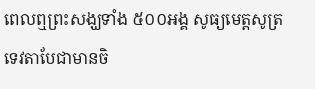ពេលឮព្រះសង្ឃទាំង ៥០០អង្គ សូធ្យមេត្តសូត្រ ទេវតាបែជាមានចិ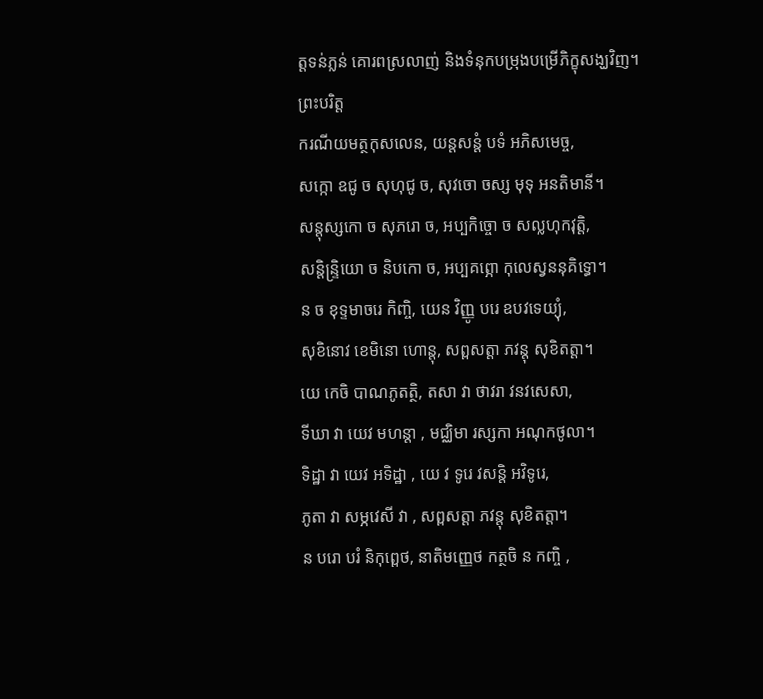ត្តទន់ភ្លន់ គោរពស្រលាញ់ និងទំនុកបម្រុងបម្រើភិក្ខុសង្ឃវិញ។
ព្រះបរិត្ត
ករណីយមត្ថកុសលេន, យន្តសន្តំ បទំ អភិសមេច្ច,
សក្កោ ឧជូ ច សុហុជូ ច, សុវចោ ចស្ស មុទុ អនតិមានី។
សន្តុស្សកោ ច សុភរោ ច, អប្បកិច្ចោ ច សល្លហុកវុត្តិ,
សន្តិន្ទ្រិយោ ច និបកោ ច, អប្បគព្ភោ កុលេស្វននុគិទ្ធោ។
ន ច ខុទ្ទមាចរេ កិញ្ចិ, យេន វិញ្ញូ បរេ ឧបវទេយ្យុំ,
សុខិនោវ ខេមិនោ ហោន្តុ, សព្ពសត្តា ភវន្តុ សុខិតត្តា។
យេ កេចិ បាណភូតត្ថិ, តសា វា ថាវរា វនវសេសា,
ទីឃា វា យេវ មហន្តា , មជ្ឈិមា រស្សកា អណុកថូលា។
ទិដ្ឋា វា យេវ អទិដ្ឋា , យេ វ ទូរេ វសន្តិ អវិទូរេ,
ភូតា វា សម្ភវេសី វា , សព្ពសត្តា ភវន្តុ សុខិតត្តា។
ន បរោ បរំ និកុព្ពេថ, នាតិមញ្ញេថ កត្ថចិ ន កញ្ចិ ,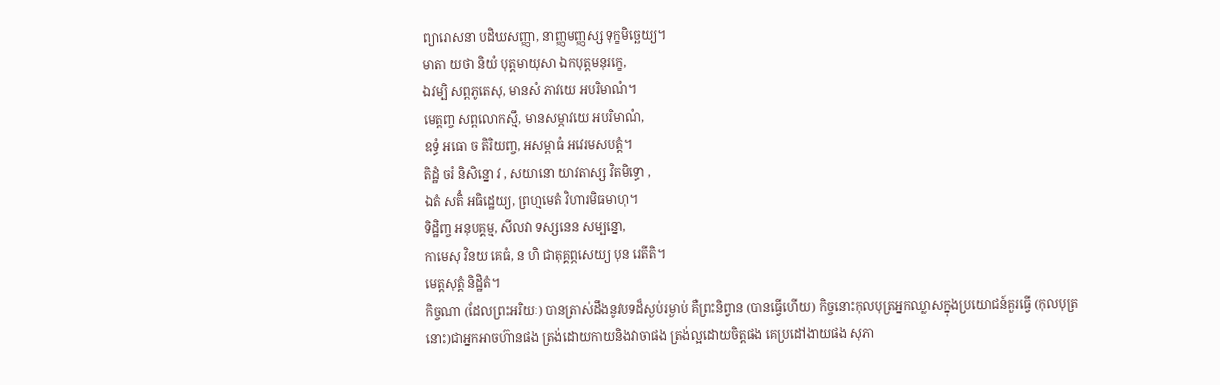ព្យារោសនា បដិឃសញ្ញា, នាញ្ញមញ្ញស្ស ទុក្ខមិច្ឆេយ្យ។
មាតា យថា និយំ បុត្តមាយុសា ឯកបុត្តមនុរក្ខេ,
ឯវម្បិ សព្ពភូតេសុ, មានសំ ភាវយេ អបរិមាណំ។
មេត្តញ្ច សព្ពលោកស្មឹ, មានសម្ភាវយេ អបរិមាណំ,
ឧទ្ធំ អធោ ច តិរិយញ្ច, អសម្ពាធំ អវេរមសបត្តំ។
តិដ្ឋំ ចរំ និសិន្នោ វ , សយានោ យាវតាស្ស វិតមិទ្ធោ ,
ឯតំ សតិំ អធិដ្ឋេយ្យ, ព្រហ្មមេតំ វិហារមិធមាហុ។
ទិដ្ឋិញ្ច អនុបគ្គម្ម, សីលវា ទស្សនេន សម្បន្នោ,
កាមេសុ វិនយ គេធំ, ន ហិ ជាតុគ្គព្ភសេយ្យ បុន រេតីតិ។
មេត្តសុត្តំ និដ្ឋិតំ។
កិច្ចណា (ដែលព្រះអរិយៈ) បានត្រាស់ដឹងនូវបទដ៏ស្ងប់រម្ងាប់ គឺព្រះនិព្វាន (បានធ្វើហើយ) កិច្ចនោះកុលបុត្រអ្នកឈ្លាសក្នុងប្រយោជន៍គួរធ្វើ (កុលបុត្រនោះ)ជាអ្នកអាចហ៊ានផង ត្រង់ដោយកាយនិងវាចាផង ត្រង់ល្អដោយចិត្តផង គេប្រដៅងាយផង សុភា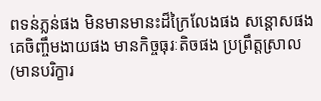ពទន់ភ្លន់ផង មិនមានមានះដ៏ក្រៃលែងផង សន្តោសផង គេចិញ្ចឹមងាយផង មានកិច្ចធុរៈតិចផង ប្រព្រឹត្តស្រាល (មានបរិក្ខារ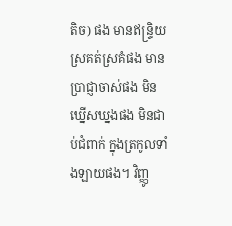តិច) ផង មានឥន្ទ្រិយស្រគត់ស្រគំផង មានប្រាជ្ញាចាស់ផង មិនឃ្នើសឃ្នងផង មិនជាប់ជំពាក់ ក្នុងត្រកូលទាំងឡាយផង។ វិញ្ញូ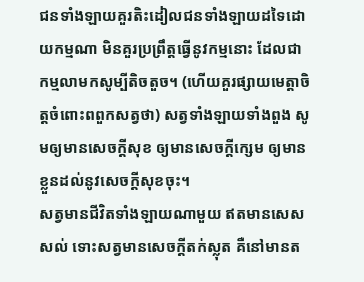ជនទាំងឡាយគួរតិះដៀលជនទាំងឡាយដទៃដោយកម្មណា មិនគួរប្រព្រឹត្តធ្វើនូវកម្មនោះ ដែលជាកម្មលាមកសូម្បីតិចតួច។ (ហើយគួរផ្សាយមេត្តាចិត្តចំពោះពពួកសត្វថា) សត្វទាំងឡាយទាំងពួង សូមឲ្យមានសេចក្តីសុខ ឲ្យមានសេចក្តីក្សេម ឲ្យមានខ្លួនដល់នូវសេចក្តីសុខចុះ។
សត្វមានជីវិតទាំងឡាយណាមួយ ឥតមានសេសសល់ ទោះសត្វមានសេចក្តីតក់ស្លុត គឺនៅមានត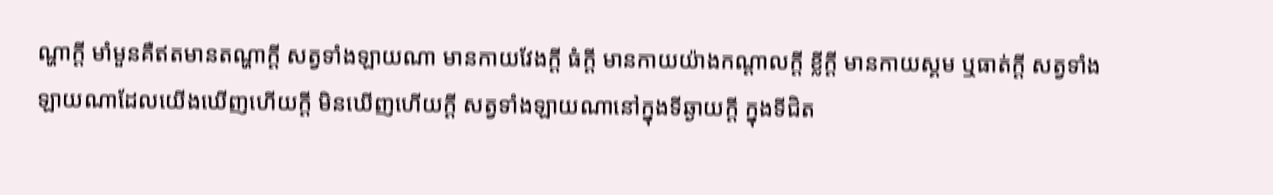ណ្ហាក្តី មាំមួនគឺឥតមានតណ្ហាក្តី សត្វទាំងឡាយណា មានកាយវែងក្តី ធំក្តី មានកាយយ៉ាងកណ្តាលក្តី ខ្លីក្តី មានកាយស្គម ឬធាត់ក្តី សត្វទាំងឡាយណាដែលយើងឃើញហើយក្តី មិនឃើញហើយក្តី សត្វទាំងឡាយណានៅក្នុងទីឆ្ងាយក្តី ក្នុងទីជិត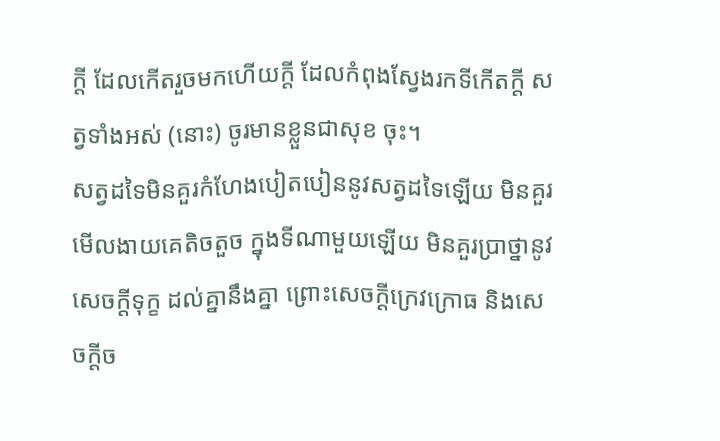ក្តី ដែលកើតរួចមកហើយក្តី ដែលកំពុងស្វែងរកទីកើតក្តី សត្វទាំងអស់ (នោះ) ចូរមានខ្លួនជាសុខ ចុះ។
សត្វដទៃមិនគួរកំហែងបៀតបៀននូវសត្វដទៃឡើយ មិនគួរមើលងាយគេតិចតួច ក្នុងទីណាមួយឡើយ មិនគួរប្រាថ្នានូវសេចក្តីទុក្ខ ដល់គ្នានឹងគ្នា ព្រោះសេចក្តីក្រេវក្រោធ និងសេចក្តីច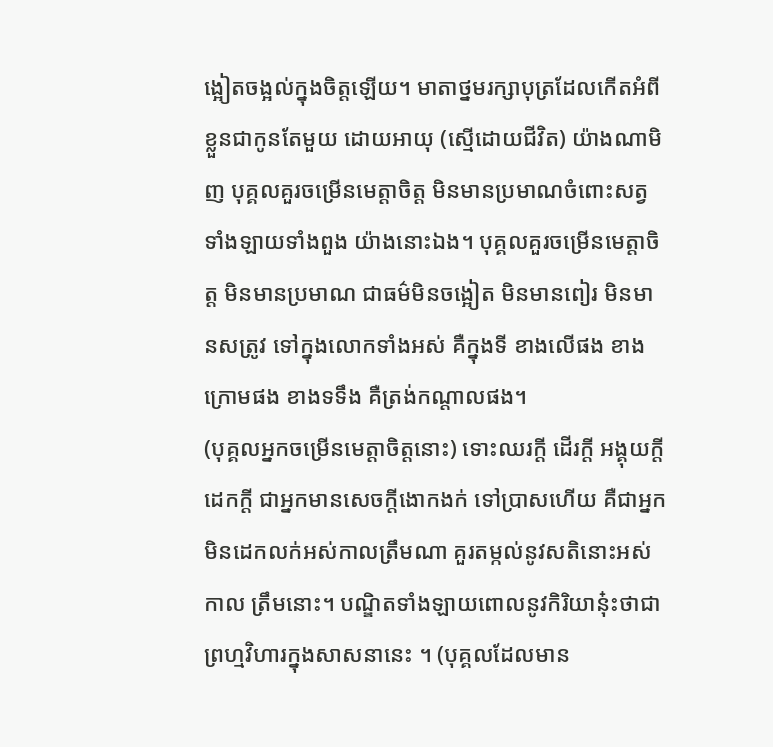ង្អៀតចង្អល់ក្នុងចិត្តឡើយ។ មាតាថ្នមរក្សាបុត្រដែលកើតអំពីខ្លួនជាកូនតែមួយ ដោយអាយុ (ស្មើដោយជីវិត) យ៉ាងណាមិញ បុគ្គលគួរចម្រើនមេត្តាចិត្ត មិនមានប្រមាណចំពោះសត្វទាំងឡាយទាំងពួង យ៉ាងនោះឯង។ បុគ្គលគួរចម្រើនមេត្តាចិត្ត មិនមានប្រមាណ ជាធម៌មិនចង្អៀត មិនមានពៀរ មិនមានសត្រូវ ទៅក្នុងលោកទាំងអស់ គឺក្នុងទី ខាងលើផង ខាងក្រោមផង ខាងទទឹង គឺត្រង់កណ្តាលផង។
(បុគ្គលអ្នកចម្រើនមេត្តាចិត្តនោះ) ទោះឈរក្តី ដើរក្តី អង្គុយក្តី ដេកក្តី ជាអ្នកមានសេចក្តីងោកងក់ ទៅប្រាសហើយ គឺជាអ្នក មិនដេកលក់អស់កាលត្រឹមណា គួរតម្កល់នូវសតិនោះអស់កាល ត្រឹមនោះ។ បណ្ឌិតទាំងឡាយពោលនូវកិរិយានុ៎ះថាជាព្រហ្មវិហារក្នុងសាសនានេះ ។ (បុគ្គលដែលមាន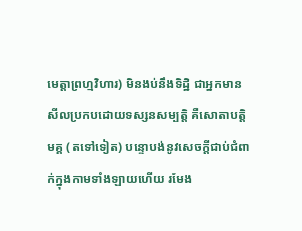មេត្តាព្រហ្មវិហារ) មិនងប់នឹងទិដ្ឋិ ជាអ្នកមានសីលប្រកបដោយទស្សនសម្បត្តិ គឺសោតាបត្តិមគ្គ (តទៅទៀត) បន្ទោបង់នូវសេចក្តីជាប់ជំពាក់ក្នុងកាមទាំងឡាយហើយ រមែង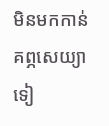មិនមកកាន់គព្ភសេយ្យាទៀ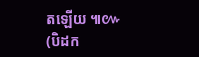តឡើយ ៕៚
(បិដក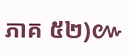ភាគ ៥២)៚